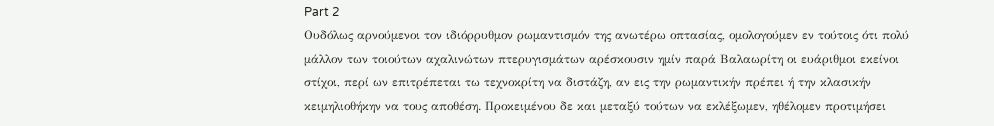Part 2
Ουδόλως αρνούμενοι τον ιδιόρρυθμον ρωμαντισμόν της ανωτέρω οπτασίας, ομολογούμεν εν τούτοις ότι πολύ μάλλον των τοιούτων αχαλινώτων πτερυγισμάτων αρέσκουσιν ημίν παρά Βαλαωρίτη οι ευάριθμοι εκείνοι στίχοι, περί ων επιτρέπεται τω τεχνοκρίτη να διστάζη, αν εις την ρωμαντικήν πρέπει ή την κλασικήν κειμηλιοθήκην να τους αποθέση. Προκειμένου δε και μεταξύ τούτων να εκλέξωμεν, ηθέλομεν προτιμήσει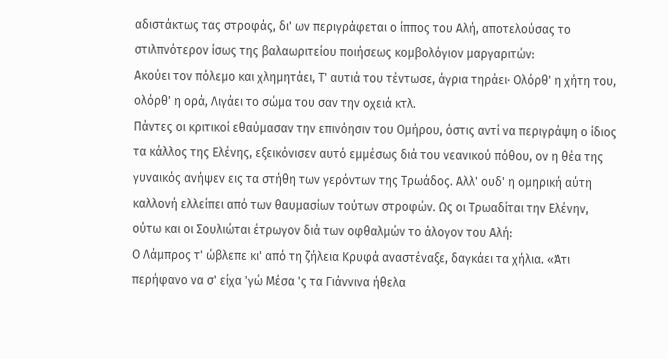αδιστάκτως τας στροφάς, δι' ων περιγράφεται ο ίππος του Αλή, αποτελούσας το στιλπνότερον ίσως της βαλαωριτείου ποιήσεως κομβολόγιον μαργαριτών:
Ακούει τον πόλεμο και χλημητάει, Τ' αυτιά του τέντωσε, άγρια τηράει· Ολόρθ' η χήτη του, ολόρθ' η ορά, Λιγάει το σώμα του σαν την οχειά κτλ.
Πάντες οι κριτικοί εθαύμασαν την επινόησιν του Ομήρου, όστις αντί να περιγράψη ο ίδιος τα κάλλος της Ελένης, εξεικόνισεν αυτό εμμέσως διά του νεανικού πόθου, ον η θέα της γυναικός ανήψεν εις τα στήθη των γερόντων της Τρωάδος. Αλλ' ουδ' η ομηρική αύτη καλλονή ελλείπει από των θαυμασίων τούτων στροφών. Ως οι Τρωαδίται την Ελένην, ούτω και οι Σουλιώται έτρωγον διά των οφθαλμών το άλογον του Αλή:
Ο Λάμπρος τ' ώβλεπε κι' από τη ζήλεια Κρυφά αναστέναξε, δαγκάει τα χήλια. «Άτι περήφανο να σ' είχα 'γώ Μέσα 'ς τα Γιάννινα ήθελα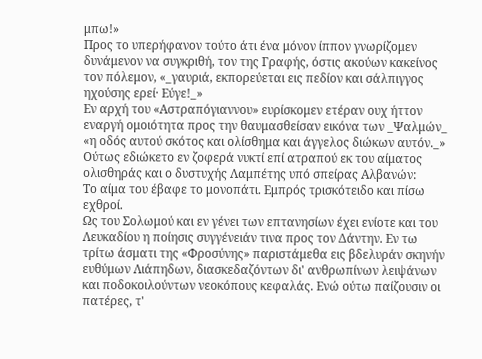μπω!»
Προς το υπερήφανον τούτο άτι ένα μόνον ίππον γνωρίζομεν δυνάμενον να συγκριθή, τον της Γραφής, όστις ακούων κακείνος τον πόλεμον, «_γαυριά, εκπορεύεται εις πεδίον και σάλπιγγος ηχούσης ερεί· Εύγε!_»
Εν αρχή του «Αστραπόγιαννου» ευρίσκομεν ετέραν ουχ ήττον εναργή ομοιότητα προς την θαυμασθείσαν εικόνα των _Ψαλμών_ «η οδός αυτού σκότος και ολίσθημα και άγγελος διώκων αυτόν._» Ούτως εδιώκετο εν ζοφερά νυκτί επί ατραπού εκ του αίματος ολισθηράς και ο δυστυχής Λαμπέτης υπό σπείρας Αλβανών:
Το αίμα του έβαφε το μονοπάτι. Εμπρός τρισκότειδο και πίσω εχθροί.
Ως του Σολωμού και εν γένει των επτανησίων έχει ενίοτε και του Λευκαδίου η ποίησις συγγένειάν τινα προς τον Δάντην. Εν τω τρίτω άσματι της «Φροσύνης» παριστάμεθα εις βδελυράν σκηνήν ευθύμων Λιάπηδων, διασκεδαζόντων δι' ανθρωπίνων λειψάνων και ποδοκοιλούντων νεοκόπους κεφαλάς. Ενώ ούτω παίζουσιν οι πατέρες, τ'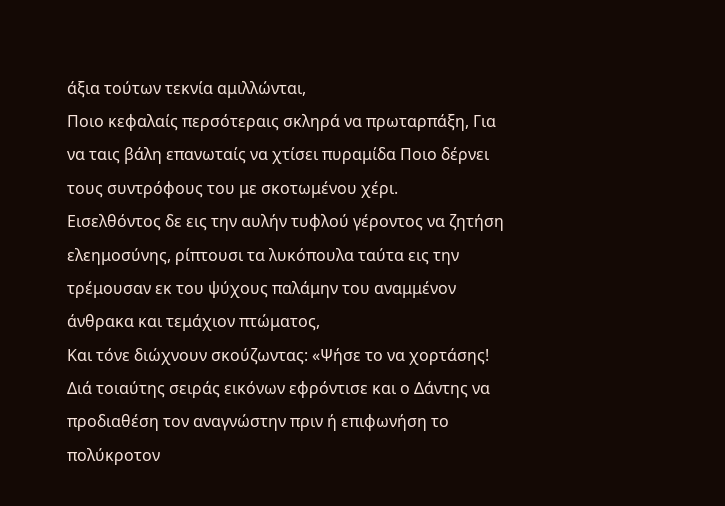άξια τούτων τεκνία αμιλλώνται,
Ποιο κεφαλαίς περσότεραις σκληρά να πρωταρπάξη, Για να ταις βάλη επανωταίς να χτίσει πυραμίδα Ποιο δέρνει τους συντρόφους του με σκοτωμένου χέρι.
Εισελθόντος δε εις την αυλήν τυφλού γέροντος να ζητήση ελεημοσύνης, ρίπτουσι τα λυκόπουλα ταύτα εις την τρέμουσαν εκ του ψύχους παλάμην του αναμμένον άνθρακα και τεμάχιον πτώματος,
Και τόνε διώχνουν σκούζωντας: «Ψήσε το να χορτάσης!
Διά τοιαύτης σειράς εικόνων εφρόντισε και ο Δάντης να προδιαθέση τον αναγνώστην πριν ή επιφωνήση το πολύκροτον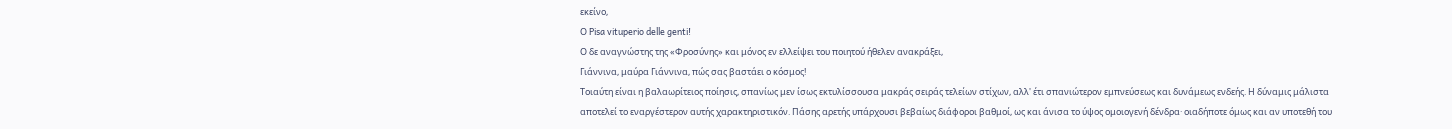εκείνο,
Ο Pisa vituperio delle genti!
Ο δε αναγνώστης της «Φροσύνης» και μόνος εν ελλείψει του ποιητού ήθελεν ανακράξει,
Γιάννινα, μαύρα Γιάννινα, πώς σας βαστάει ο κόσμος!
Τοιαύτη είναι η βαλαωρίτειος ποίησις, σπανίως μεν ίσως εκτυλίσσουσα μακράς σειράς τελείων στίχων, αλλ' έτι σπανιώτερον εμπνεύσεως και δυνάμεως ενδεής. Η δύναμις μάλιστα αποτελεί το εναργέστερον αυτής χαρακτηριστικόν. Πάσης αρετής υπάρχουσι βεβαίως διάφοροι βαθμοί, ως και άνισα το ύψος ομοιογενή δένδρα· οιαδήποτε όμως και αν υποτεθή του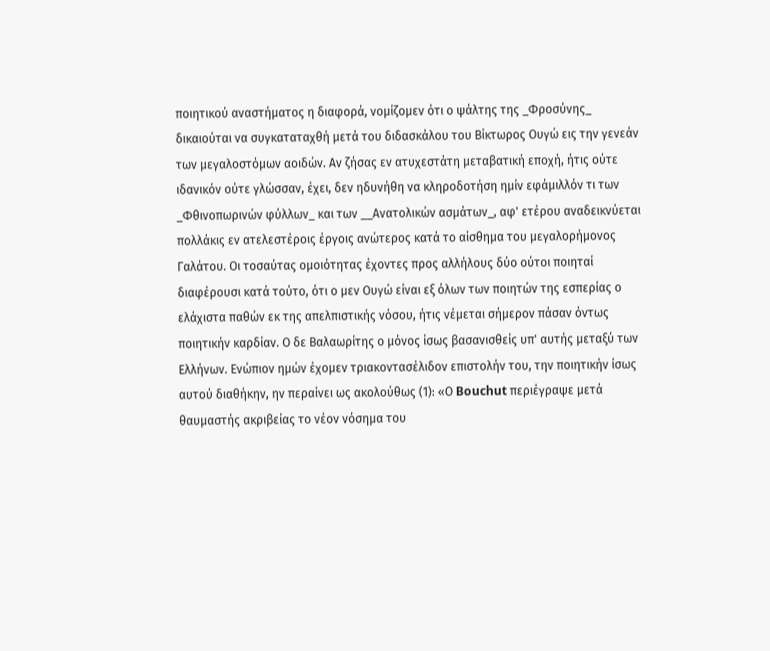ποιητικού αναστήματος η διαφορά, νομίζομεν ότι ο ψάλτης της _Φροσύνης_ δικαιούται να συγκαταταχθή μετά του διδασκάλου του Βίκτωρος Ουγώ εις την γενεάν των μεγαλοστόμων αοιδών. Αν ζήσας εν ατυχεστάτη μεταβατική εποχή, ήτις ούτε ιδανικόν oύτε γλώσσαν, έχει, δεν ηδυνήθη να κληροδοτήση ημίν εφάμιλλόν τι των _Φθινοπωρινών φύλλων_ και των __Ανατολικών ασμάτων_, αφ' ετέρου αναδεικνύεται πολλάκις εν ατελεστέροις έργοις ανώτερος κατά το αίσθημα του μεγαλορήμονος Γαλάτου. Οι τοσαύτας ομοιότητας έχοντες προς αλλήλους δύο ούτοι ποιηταί διαφέρουσι κατά τούτο, ότι ο μεν Ουγώ είναι εξ όλων των ποιητών της εσπερίας ο ελάχιστα παθών εκ της απελπιστικής νόσου, ήτις νέμεται σήμερον πάσαν όντως ποιητικήν καρδίαν. Ο δε Βαλαωρίτης ο μόνος ίσως βασανισθείς υπ' αυτής μεταξύ των Ελλήνων. Ενώπιον ημών έχομεν τριακοντασέλιδον επιστολήν του, την ποιητικήν ίσως αυτού διαθήκην, ην περαίνει ως ακολούθως (1): «Ο Bouchut περιέγραψε μετά θαυμαστής ακριβείας το νέον νόσημα του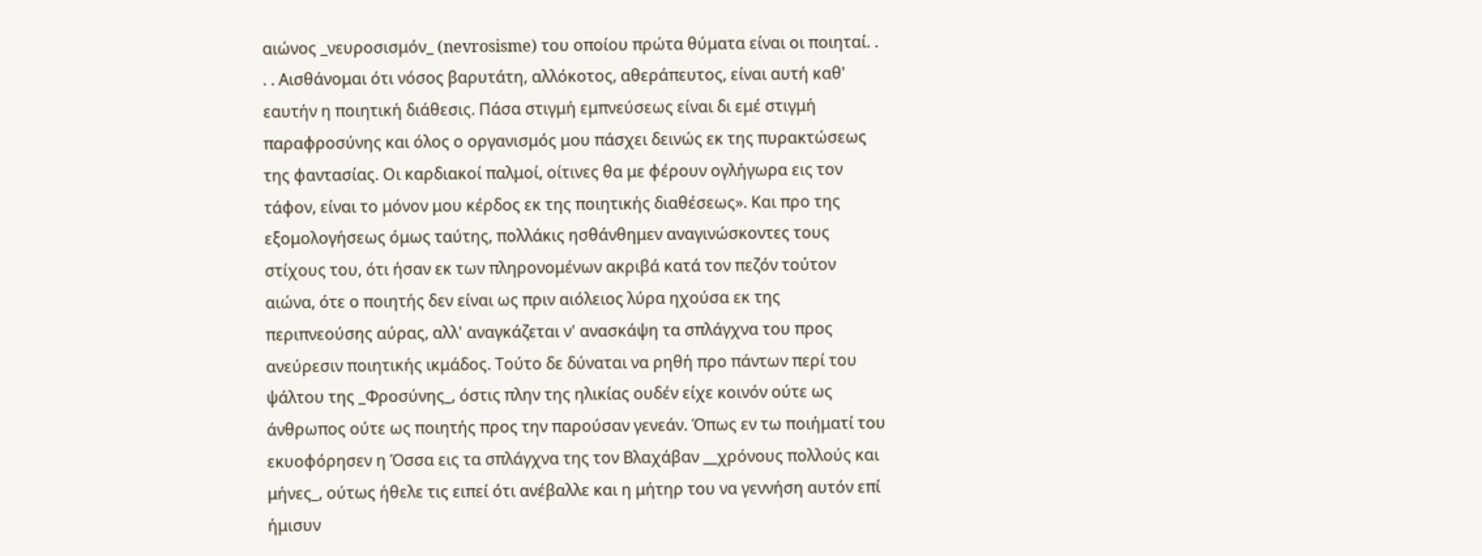αιώνος _νευροσισμόν_ (nevrosisme) του οποίου πρώτα θύματα είναι οι ποιηταί. . . . Αισθάνομαι ότι νόσος βαρυτάτη, αλλόκοτος, αθεράπευτος, είναι αυτή καθ' εαυτήν η ποιητική διάθεσις. Πάσα στιγμή εμπνεύσεως είναι δι εμέ στιγμή παραφροσύνης και όλος ο οργανισμός μου πάσχει δεινώς εκ της πυρακτώσεως της φαντασίας. Οι καρδιακοί παλμοί, οίτινες θα με φέρουν ογλήγωρα εις τον τάφον, είναι το μόνον μου κέρδος εκ της ποιητικής διαθέσεως». Και προ της εξομολογήσεως όμως ταύτης, πολλάκις ησθάνθημεν αναγινώσκοντες τους στίχους του, ότι ήσαν εκ των πληρονομένων ακριβά κατά τον πεζόν τούτον αιώνα, ότε ο ποιητής δεν είναι ως πριν αιόλειος λύρα ηχούσα εκ της περιπνεούσης αύρας, αλλ' αναγκάζεται ν' ανασκάψη τα σπλάγχνα του προς ανεύρεσιν ποιητικής ικμάδος. Τούτο δε δύναται να ρηθή προ πάντων περί του ψάλτου της _Φροσύνης_, όστις πλην της ηλικίας ουδέν είχε κοινόν ούτε ως άνθρωπος ούτε ως ποιητής προς την παρούσαν γενεάν. Όπως εν τω ποιήματί του εκυοφόρησεν η Όσσα εις τα σπλάγχνα της τον Βλαχάβαν __χρόνους πολλούς και μήνες_, ούτως ήθελε τις ειπεί ότι ανέβαλλε και η μήτηρ του να γεννήση αυτόν επί ήμισυν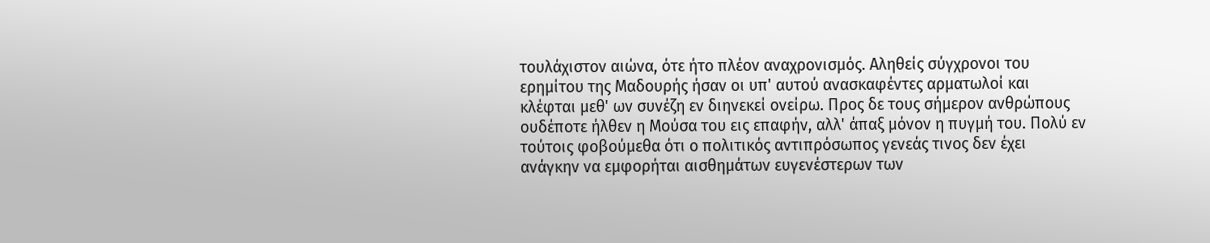τουλάχιστον αιώνα, ότε ήτο πλέον αναχρονισμός. Αληθείς σύγχρονοι του ερημίτου της Μαδουρής ήσαν oι υπ' αυτού ανασκαφέντες αρματωλοί και κλέφται μεθ' ων συνέζη εν διηνεκεί ονείρω. Προς δε τους σήμερον ανθρώπους ουδέποτε ήλθεν η Μούσα του εις επαφήν, αλλ' άπαξ μόνον η πυγμή του. Πολύ εν τούτοις φοβούμεθα ότι ο πολιτικός αντιπρόσωπος γενεάς τινος δεν έχει ανάγκην να εμφορήται αισθημάτων ευγενέστερων των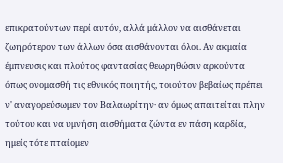επικρατούντων περί αυτόν, αλλά μάλλον να αισθάνεται ζωηρότερον των άλλων όσα αισθάνονται όλοι. Αν ακμαία έμπνευσις και πλούτος φαντασίας θεωρηθώσιν αρκούντα όπως ονομασθή τις εθνικός ποιητής, τοιούτον βεβαίως πρέπει ν' αναγορεύσωμεν τον Βαλαωρίτην· αν όμως απαιτείται πλην τούτου και να υμνήση αισθήματα ζώντα εν πάση καρδία, ημείς τότε πταίομεν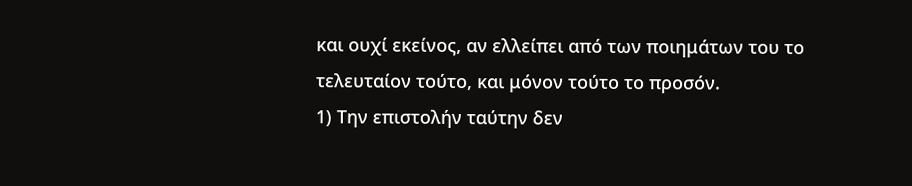και ουχί εκείνος, αν ελλείπει από των ποιημάτων του το τελευταίον τούτο, και μόνον τούτο το προσόν.
1) Την επιστολήν ταύτην δεν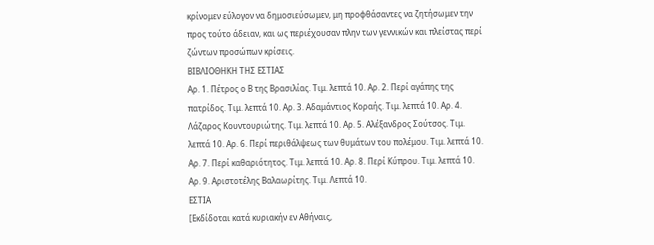κρίνομεν εύλογον να δημοσιεύσωμεν, μη προφθάσαντες να ζητήσωμεν την προς τούτο άδειαν, και ως περιέχουσαν πλην των γεννικών και πλείστας περί ζώντων προσώπων κρίσεις.
ΒΙΒΛΙΟΘΗΚΗ ΤΗΣ ΕΣΤΙΑΣ
Αρ. 1. Πέτρος ο Β της Βρασιλίας. Τιμ. λεπτά 10. Αρ. 2. Περί αγάπης της πατρίδος. Τιμ. λεπτά 10. Αρ. 3. Αδαμάντιος Κοραής. Τιμ. λεπτά 10. Αρ. 4. Λάζαρος Κουντουριώτης. Τιμ. λεπτά 10. Αρ. 5. Αλέξανδρος Σούτσος. Τιμ. λεπτά 10. Αρ. 6. Περί περιθάλψεως των θυμάτων του πολέμου. Τιμ. λεπτά 10. Αρ. 7. Περί καθαριότητος. Τιμ. λεπτά 10. Αρ. 8. Περί Κύπρου. Τιμ. λεπτά 10. Αρ. 9. Αριστοτέλης Βαλαωρίτης. Τιμ. Λεπτά 10.
ΕΣΤΙΑ
[Εκδίδοται κατά κυριακήν εν Αθήναις,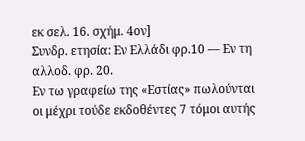εκ σελ. 16. σχήμ. 4ον]
Συνδρ. ετησία: Εν Ελλάδι φρ.10 — Εν τη αλλοδ. φρ. 20.
Εν τω γραφείω της «Εστίας» πωλούνται οι μέχρι τούδε εκδοθέντες 7 τόμοι αυτής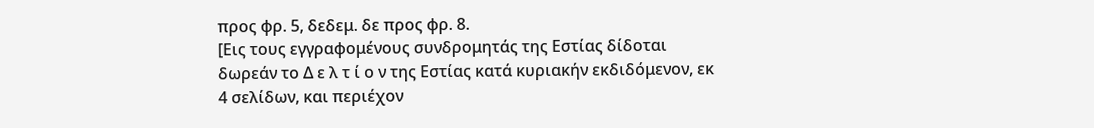προς φρ. 5, δεδεμ. δε προς φρ. 8.
[Εις τους εγγραφομένους συνδρομητάς της Εστίας δίδοται δωρεάν το Δ ε λ τ ί ο ν της Εστίας κατά κυριακήν εκδιδόμενον, εκ 4 σελίδων, και περιέχον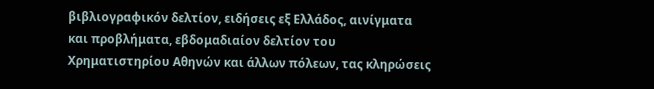βιβλιογραφικόν δελτίον, ειδήσεις εξ Ελλάδος, αινίγματα και προβλήματα, εβδομαδιαίον δελτίον του Χρηματιστηρίου Αθηνών και άλλων πόλεων, τας κληρώσεις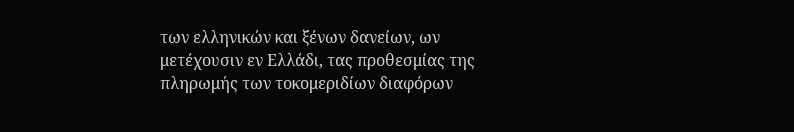των ελληνικών και ξένων δανείων, ων μετέχουσιν εν Ελλάδι, τας προθεσμίας της πληρωμής των τοκομεριδίων διαφόρων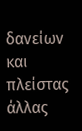δανείων και πλείστας άλλας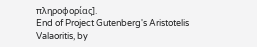πληροφορίας].
End of Project Gutenberg's Aristotelis Valaoritis, by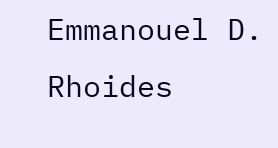Emmanouel D. Rhoides